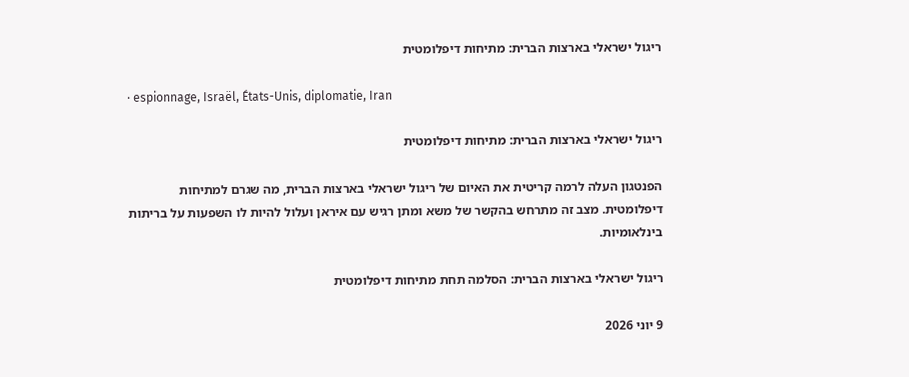ריגול ישראלי בארצות הברית: מתיחות דיפלומטית

· espionnage, Israël, États-Unis, diplomatie, Iran

ריגול ישראלי בארצות הברית: מתיחות דיפלומטית

הפנטגון העלה לרמה קריטית את האיום של ריגול ישראלי בארצות הברית, מה שגרם למתיחות דיפלומטית. מצב זה מתרחש בהקשר של משא ומתן רגיש עם איראן ועלול להיות לו השפעות על בריתות בינלאומיות.

ריגול ישראלי בארצות הברית: הסלמה תחת מתיחות דיפלומטית

9 יוני 2026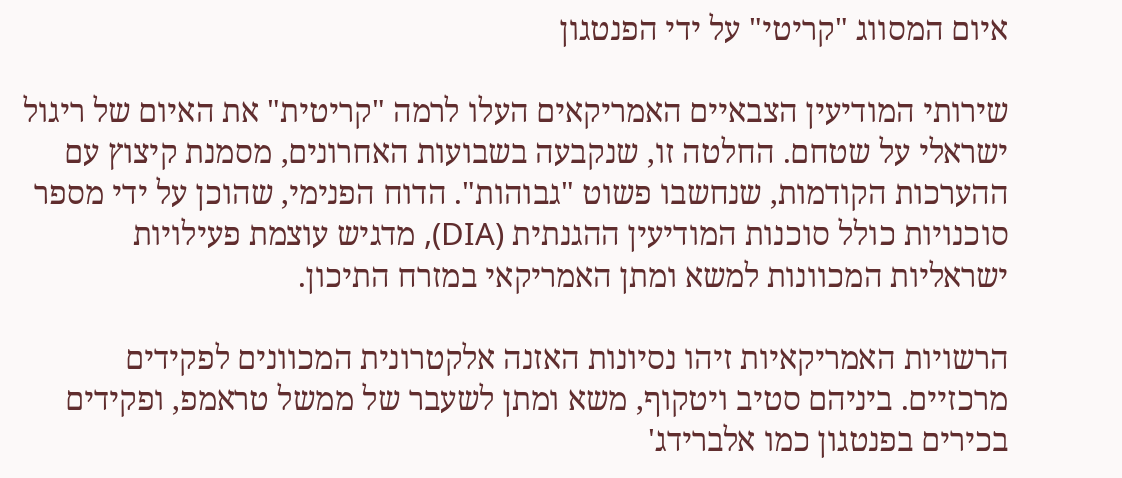איום המסווג "קריטי" על ידי הפנטגון

שירותי המודיעין הצבאיים האמריקאים העלו לרמה "קריטית" את האיום של ריגול ישראלי על שטחם. החלטה זו, שנקבעה בשבועות האחרונים, מסמנת קיצוץ עם ההערכות הקודמות, שנחשבו פשוט "גבוהות". הדוח הפנימי, שהוכן על ידי מספר סוכנויות כולל סוכנות המודיעין ההגנתית (DIA), מדגיש עוצמת פעילויות ישראליות המכוונות למשא ומתן האמריקאי במזרח התיכון.

הרשויות האמריקאיות זיהו נסיונות האזנה אלקטרונית המכוונים לפקידים מרכזיים. ביניהם סטיב ויטקוף, משא ומתן לשעבר של ממשל טראמפ, ופקידים בכירים בפנטגון כמו אלברידג'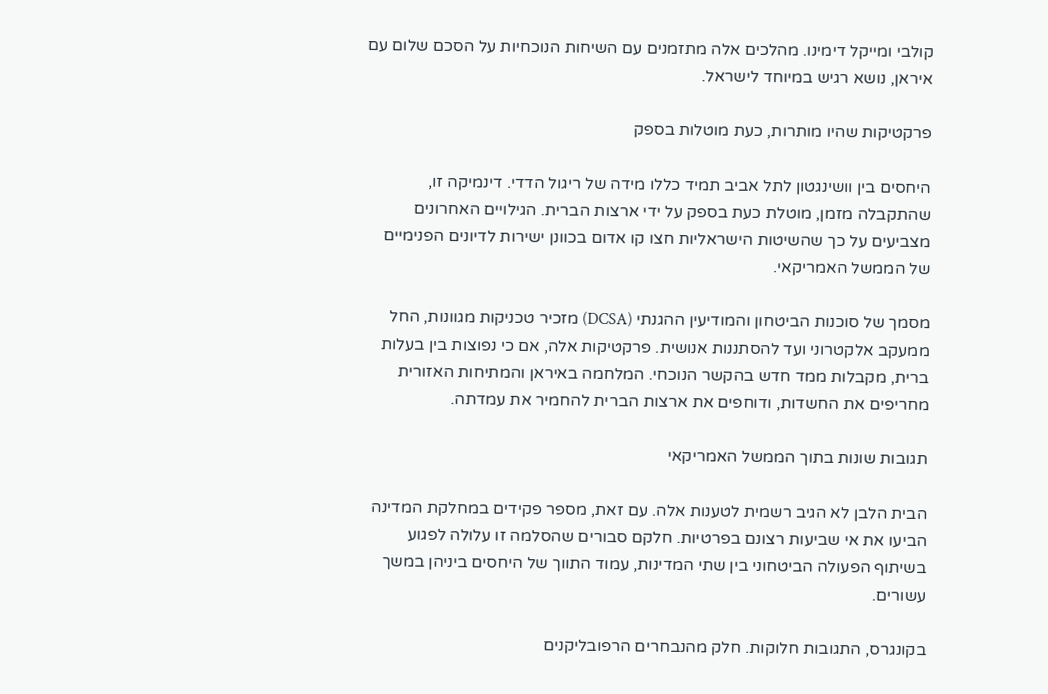קולבי ומייקל דימינו. מהלכים אלה מתזמנים עם השיחות הנוכחיות על הסכם שלום עם איראן, נושא רגיש במיוחד לישראל.

פרקטיקות שהיו מותרות, כעת מוטלות בספק

היחסים בין וושינגטון לתל אביב תמיד כללו מידה של ריגול הדדי. דינמיקה זו, שהתקבלה מזמן, מוטלת כעת בספק על ידי ארצות הברית. הגילויים האחרונים מצביעים על כך שהשיטות הישראליות חצו קו אדום בכוונן ישירות לדיונים הפנימיים של הממשל האמריקאי.

מסמך של סוכנות הביטחון והמודיעין ההגנתי (DCSA) מזכיר טכניקות מגוונות, החל ממעקב אלקטרוני ועד להסתננות אנושית. פרקטיקות אלה, אם כי נפוצות בין בעלות ברית, מקבלות ממד חדש בהקשר הנוכחי. המלחמה באיראן והמתיחות האזורית מחריפים את החשדות, ודוחפים את ארצות הברית להחמיר את עמדתה.

תגובות שונות בתוך הממשל האמריקאי

הבית הלבן לא הגיב רשמית לטענות אלה. עם זאת, מספר פקידים במחלקת המדינה הביעו את אי שביעות רצונם בפרטיות. חלקם סבורים שהסלמה זו עלולה לפגוע בשיתוף הפעולה הביטחוני בין שתי המדינות, עמוד התווך של היחסים ביניהן במשך עשורים.

בקונגרס, התגובות חלוקות. חלק מהנבחרים הרפובליקנים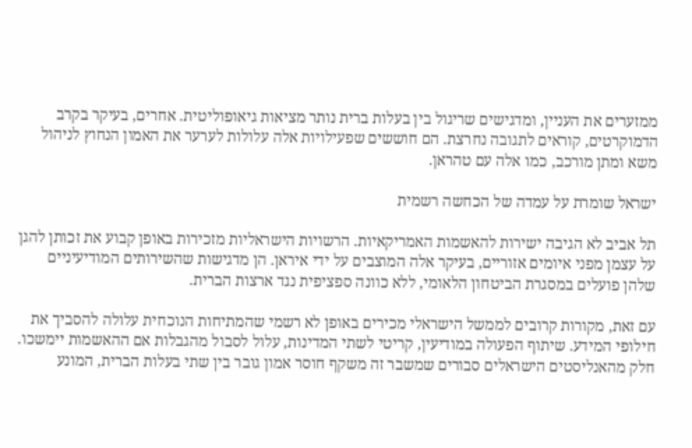ממזערים את העניין, ומדגישים שריגול בין בעלות ברית נותר מציאות גיאופוליטית. אחרים, בעיקר בקרב הדמוקרטים, קוראים לתגובה נחרצת. הם חוששים שפעילויות אלה עלולות לערער את האמון הנחוץ לניהול משא ומתן מורכב, כמו אלה עם טהראן.

ישראל שומרת על עמדה של הכחשה רשמית

תל אביב לא הגיבה ישירות להאשמות האמריקאיות. הרשויות הישראליות מזכירות באופן קבוע את זכותן להגן על עצמן מפני איומים אזוריים, בעיקר אלה המוצבים על ידי איראן. הן מדגישות שהשירותים המודיעיניים שלהן פועלים במסגרת הביטחון הלאומי, ללא כוונה ספציפית נגד ארצות הברית.

עם זאת, מקורות קרובים לממשל הישראלי מכירים באופן לא רשמי שהמתיחות הנוכחית עלולה להסביך את חילופי המידע. שיתוף הפעולה במודיעין, קריטי לשתי המדינות, עלול לסבול מהגבלות אם ההאשמות יימשכו. חלק מהאנליסטים הישראלים סבורים שמשבר זה משקף חוסר אמון גובר בין שתי בעלות הברית, המונע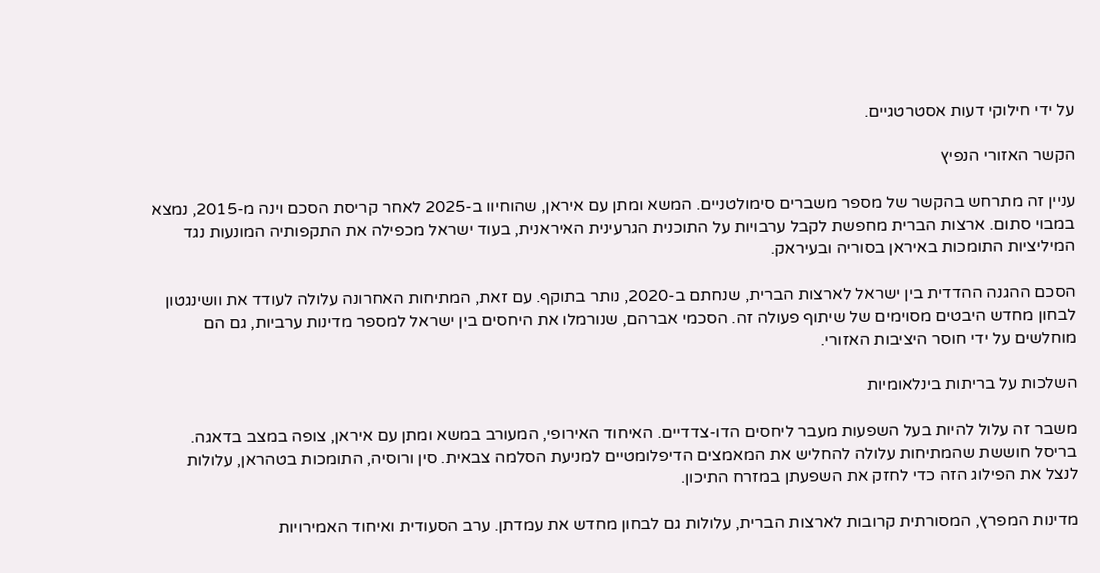על ידי חילוקי דעות אסטרטגיים.

הקשר האזורי הנפיץ

עניין זה מתרחש בהקשר של מספר משברים סימולטניים. המשא ומתן עם איראן, שהוחיוו ב-2025 לאחר קריסת הסכם וינה מ-2015, נמצא במבוי סתום. ארצות הברית מחפשת לקבל ערבויות על התוכנית הגרעינית האיראנית, בעוד ישראל מכפילה את התקפותיה המונעות נגד המיליציות התומכות באיראן בסוריה ובעיראק.

הסכם ההגנה ההדדית בין ישראל לארצות הברית, שנחתם ב-2020, נותר בתוקף. עם זאת, המתיחות האחרונה עלולה לעודד את וושינגטון לבחון מחדש היבטים מסוימים של שיתוף פעולה זה. הסכמי אברהם, שנורמלו את היחסים בין ישראל למספר מדינות ערביות, גם הם מוחלשים על ידי חוסר היציבות האזורי.

השלכות על בריתות בינלאומיות

משבר זה עלול להיות בעל השפעות מעבר ליחסים הדו-צדדיים. האיחוד האירופי, המעורב במשא ומתן עם איראן, צופה במצב בדאגה. בריסל חוששת שהמתיחות עלולה להחליש את המאמצים הדיפלומטיים למניעת הסלמה צבאית. סין ורוסיה, התומכות בטהראן, עלולות לנצל את הפילוג הזה כדי לחזק את השפעתן במזרח התיכון.

מדינות המפרץ, המסורתית קרובות לארצות הברית, עלולות גם לבחון מחדש את עמדתן. ערב הסעודית ואיחוד האמירויות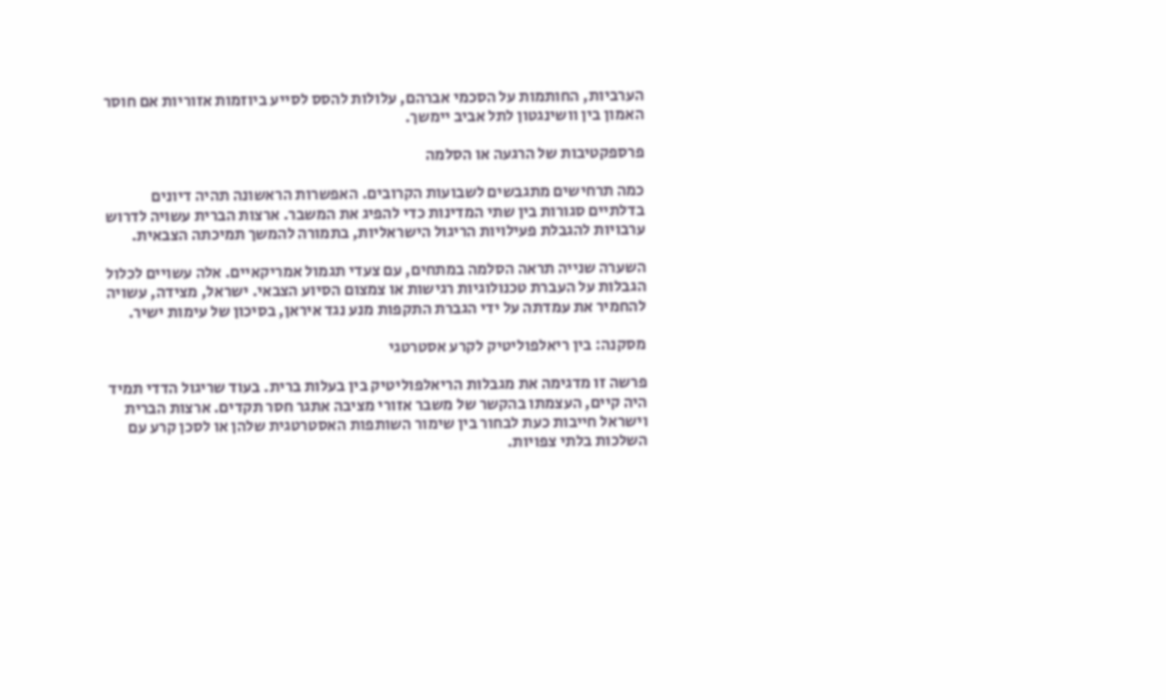הערביות, החותמות על הסכמי אברהם, עלולות להסס לסייע ביוזמות אזוריות אם חוסר האמון בין וושינגטון לתל אביב יימשך.

פרספקטיבות של הרגעה או הסלמה

כמה תרחישים מתגבשים לשבועות הקרובים. האפשרות הראשונה תהיה דיונים בדלתיים סגורות בין שתי המדינות כדי להפיג את המשבר. ארצות הברית עשויה לדרוש ערבויות להגבלת פעילויות הריגול הישראליות, בתמורה להמשך תמיכתה הצבאית.

השערה שנייה תראה הסלמה במתחים, עם צעדי תגמול אמריקאיים. אלה עשויים לכלול הגבלות על העברת טכנולוגיות רגישות או צמצום הסיוע הצבאי. ישראל, מצידה, עשויה להחמיר את עמדתה על ידי הגברת התקפות מנע נגד איראן, בסיכון של עימות ישיר.

מסקנה: בין ריאלפוליטיק לקרע אסטרטגי

פרשה זו מדגימה את מגבלות הריאלפוליטיק בין בעלות ברית. בעוד שריגול הדדי תמיד היה קיים, העצמתו בהקשר של משבר אזורי מציבה אתגר חסר תקדים. ארצות הברית וישראל חייבות כעת לבחור בין שימור השותפות האסטרטגית שלהן או לסכן קרע עם השלכות בלתי צפויות.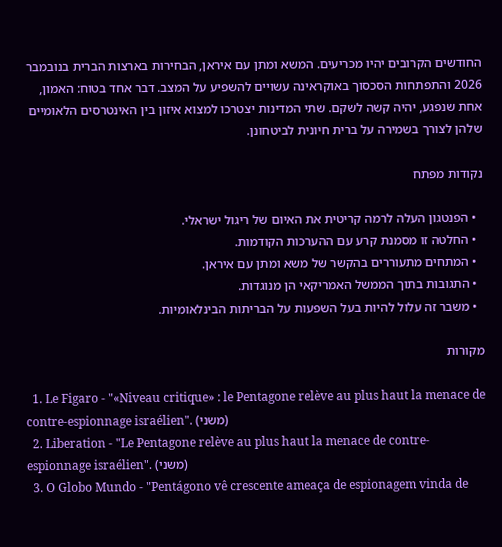החודשים הקרובים יהיו מכריעים. המשא ומתן עם איראן, הבחירות בארצות הברית בנובמבר 2026 והתפתחות הסכסוך באוקראינה עשויים להשפיע על המצב. דבר אחד בטוח: האמון, אחת שנפגע, יהיה קשה לשקם. שתי המדינות יצטרכו למצוא איזון בין האינטרסים הלאומיים שלהן לצורך בשמירה על ברית חיונית לביטחונן.

נקודות מפתח

  • הפנטגון העלה לרמה קריטית את האיום של ריגול ישראלי.
  • החלטה זו מסמנת קרע עם ההערכות הקודמות.
  • המתחים מתעוררים בהקשר של משא ומתן עם איראן.
  • התגובות בתוך הממשל האמריקאי הן מנוגדות.
  • משבר זה עלול להיות בעל השפעות על הבריתות הבינלאומיות.

מקורות

  1. Le Figaro - "«Niveau critique» : le Pentagone relève au plus haut la menace de contre-espionnage israélien". (משני)
  2. Liberation - "Le Pentagone relève au plus haut la menace de contre-espionnage israélien". (משני)
  3. O Globo Mundo - "Pentágono vê crescente ameaça de espionagem vinda de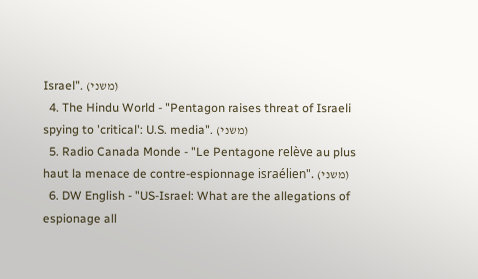Israel". (משני)
  4. The Hindu World - "Pentagon raises threat of Israeli spying to 'critical': U.S. media". (משני)
  5. Radio Canada Monde - "Le Pentagone relève au plus haut la menace de contre-espionnage israélien". (משני)
  6. DW English - "US-Israel: What are the allegations of espionage all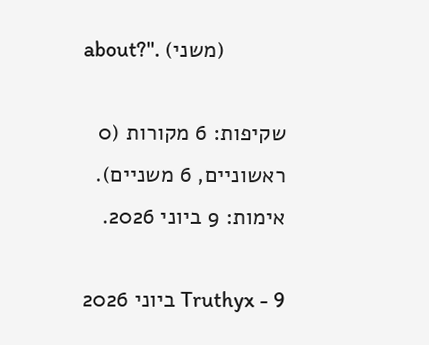about?". (משני)

שקיפות: 6 מקורות (0 ראשוניים, 6 משניים). אימות: 9 ביוני 2026.

Truthyx - 9 ביוני 2026